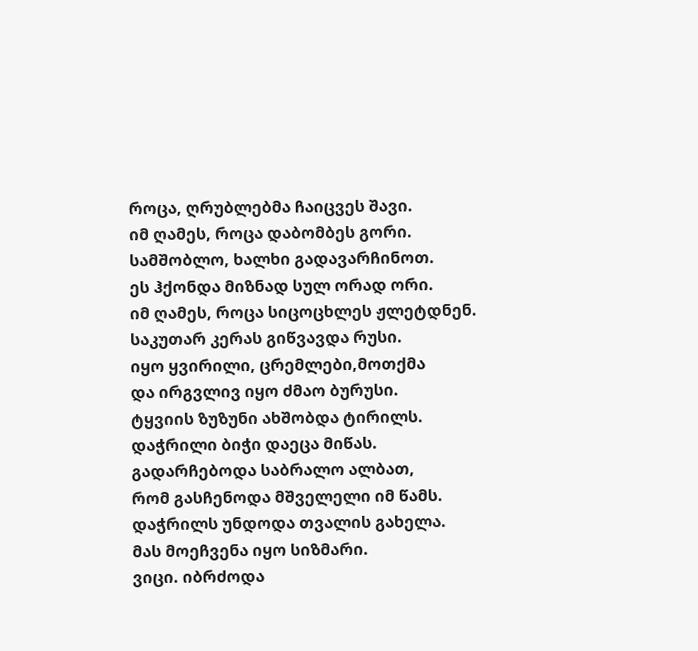როცა, ღრუბლებმა ჩაიცვეს შავი.
იმ ღამეს, როცა დაბომბეს გორი.
სამშობლო, ხალხი გადავარჩინოთ.
ეს ჰქონდა მიზნად სულ ორად ორი.
იმ ღამეს, როცა სიცოცხლეს ჟლეტდნენ.
საკუთარ კერას გიწვავდა რუსი.
იყო ყვირილი, ცრემლები,მოთქმა
და ირგვლივ იყო ძმაო ბურუსი.
ტყვიის ზუზუნი ახშობდა ტირილს.
დაჭრილი ბიჭი დაეცა მიწას.
გადარჩებოდა საბრალო ალბათ,
რომ გასჩენოდა მშველელი იმ წამს.
დაჭრილს უნდოდა თვალის გახელა.
მას მოეჩვენა იყო სიზმარი.
ვიცი. იბრძოდა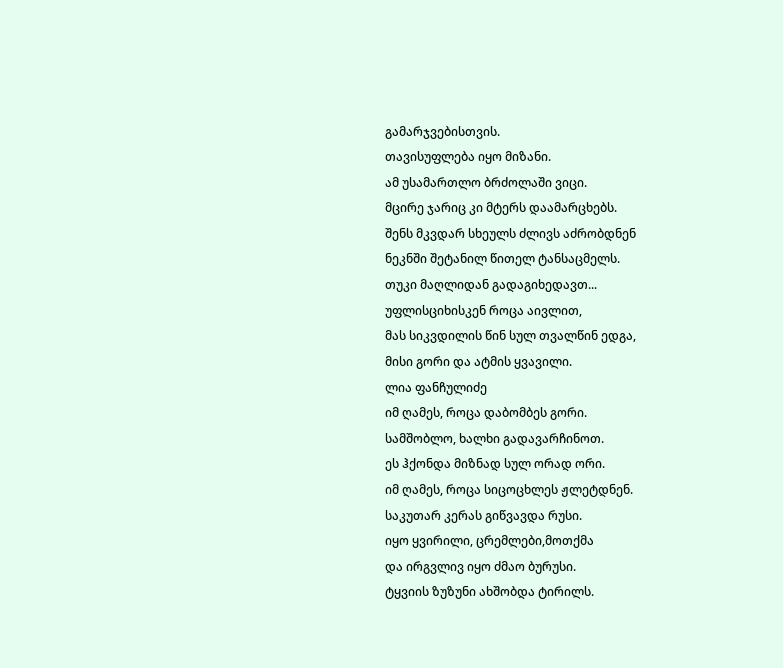გამარჯვებისთვის.
თავისუფლება იყო მიზანი.
ამ უსამართლო ბრძოლაში ვიცი.
მცირე ჯარიც კი მტერს დაამარცხებს.
შენს მკვდარ სხეულს ძლივს აძრობდნენ
ნეკნში შეტანილ წითელ ტანსაცმელს.
თუკი მაღლიდან გადაგიხედავთ...
უფლისციხისკენ როცა აივლით,
მას სიკვდილის წინ სულ თვალწინ ედგა,
მისი გორი და ატმის ყვავილი.
ლია ფანჩულიძე
იმ ღამეს, როცა დაბომბეს გორი.
სამშობლო, ხალხი გადავარჩინოთ.
ეს ჰქონდა მიზნად სულ ორად ორი.
იმ ღამეს, როცა სიცოცხლეს ჟლეტდნენ.
საკუთარ კერას გიწვავდა რუსი.
იყო ყვირილი, ცრემლები,მოთქმა
და ირგვლივ იყო ძმაო ბურუსი.
ტყვიის ზუზუნი ახშობდა ტირილს.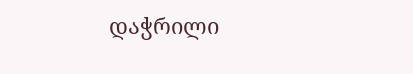დაჭრილი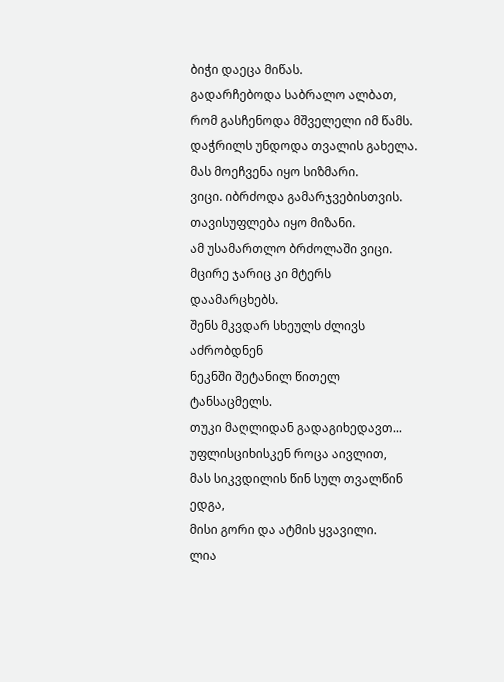ბიჭი დაეცა მიწას.
გადარჩებოდა საბრალო ალბათ,
რომ გასჩენოდა მშველელი იმ წამს.
დაჭრილს უნდოდა თვალის გახელა.
მას მოეჩვენა იყო სიზმარი.
ვიცი. იბრძოდა გამარჯვებისთვის.
თავისუფლება იყო მიზანი.
ამ უსამართლო ბრძოლაში ვიცი.
მცირე ჯარიც კი მტერს დაამარცხებს.
შენს მკვდარ სხეულს ძლივს აძრობდნენ
ნეკნში შეტანილ წითელ ტანსაცმელს.
თუკი მაღლიდან გადაგიხედავთ...
უფლისციხისკენ როცა აივლით,
მას სიკვდილის წინ სულ თვალწინ ედგა,
მისი გორი და ატმის ყვავილი.
ლია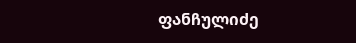ფანჩულიძე